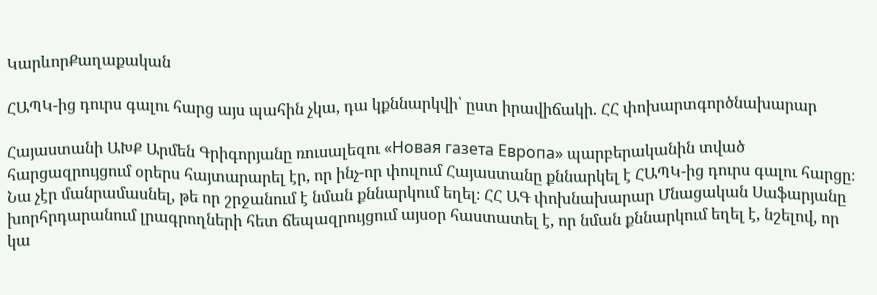ԿարևորՔաղաքական

ՀԱՊԿ-ից դուրս գալու հարց այս պահին չկա, դա կքննարկվի՝ ըստ իրավիճակի. ՀՀ փոխարտգործնախարար

Հայաստանի ԱԽՔ Արմեն Գրիգորյանը ռուսալեզու «Новая газета Европа» պարբերականին տված հարցազրույցում օրերս հայտարարել էր, որ ինչ-որ փուլում Հայաստանը քննարկել է ՀԱՊԿ-ից դուրս գալու հարցը։ Նա չէր մանրամասնել, թե որ շրջանում է նման քննարկում եղել։ ՀՀ ԱԳ փոխնախարար Մնացական Սաֆարյանը խորհրդարանում լրագրողների հետ ճեպազրույցում այսօր հաստատել է, որ նման քննարկում եղել է, նշելով, որ կա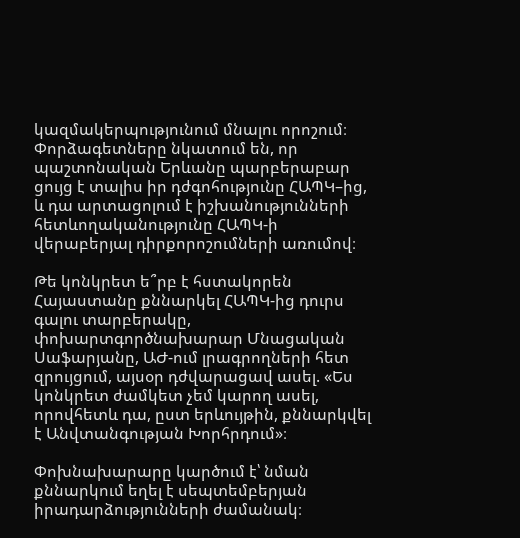կազմակերպությունում մնալու որոշում։ Փորձագետները նկատում են, որ պաշտոնական Երևանը պարբերաբար ցույց է տալիս իր դժգոհությունը ՀԱՊԿ–ից, և դա արտացոլում է իշխանությունների հետևողականությունը ՀԱՊԿ-ի վերաբերյալ դիրքորոշումների առումով։

Թե կոնկրետ ե՞րբ է հստակորեն Հայաստանը քննարկել ՀԱՊԿ-ից դուրս գալու տարբերակը, փոխարտգործնախարար Մնացական Սաֆարյանը, ԱԺ-ում լրագրողների հետ զրույցում, այսօր դժվարացավ ասել. «Ես կոնկրետ ժամկետ չեմ կարող ասել, որովհետև դա, ըստ երևույթին, քննարկվել է Անվտանգության Խորհրդում»։

Փոխնախարարը կարծում է՝ նման քննարկում եղել է սեպտեմբերյան իրադարձությունների ժամանակ։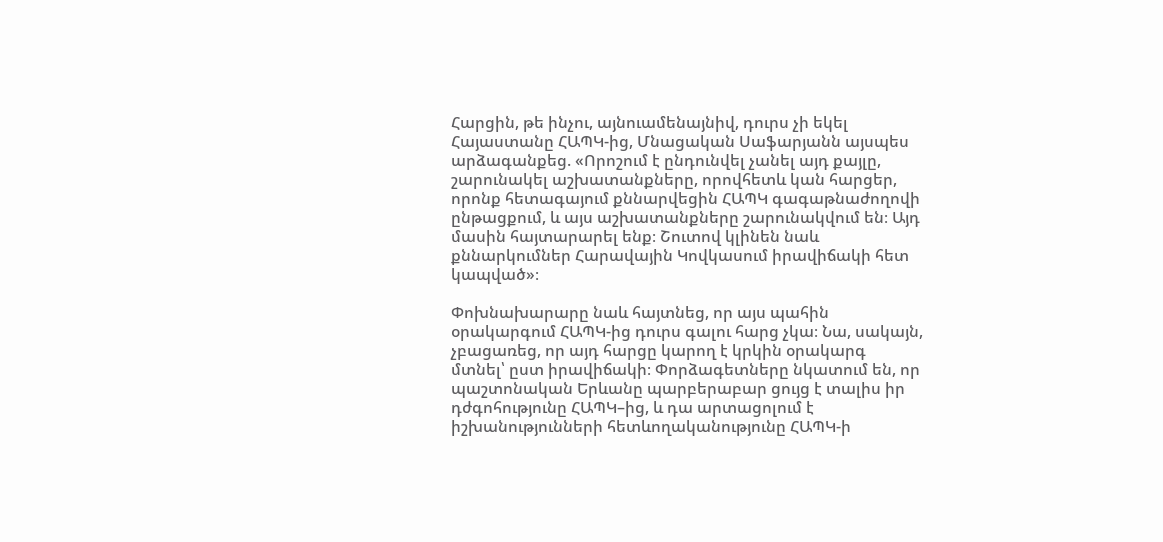Հարցին, թե ինչու, այնուամենայնիվ, դուրս չի եկել Հայաստանը ՀԱՊԿ-ից, Մնացական Սաֆարյանն այսպես արձագանքեց. «Որոշում է ընդունվել չանել այդ քայլը, շարունակել աշխատանքները, որովհետև կան հարցեր, որոնք հետագայում քննարվեցին ՀԱՊԿ գագաթնաժողովի ընթացքում, և այս աշխատանքները շարունակվում են։ Այդ մասին հայտարարել ենք։ Շուտով կլինեն նաև քննարկումներ Հարավային Կովկասում իրավիճակի հետ կապված»։

Փոխնախարարը նաև հայտնեց, որ այս պահին օրակարգում ՀԱՊԿ-ից դուրս գալու հարց չկա։ Նա, սակայն, չբացառեց, որ այդ հարցը կարող է կրկին օրակարգ մտնել՝ ըստ իրավիճակի։ Փորձագետները նկատում են, որ պաշտոնական Երևանը պարբերաբար ցույց է տալիս իր դժգոհությունը ՀԱՊԿ–ից, և դա արտացոլում է իշխանությունների հետևողականությունը ՀԱՊԿ-ի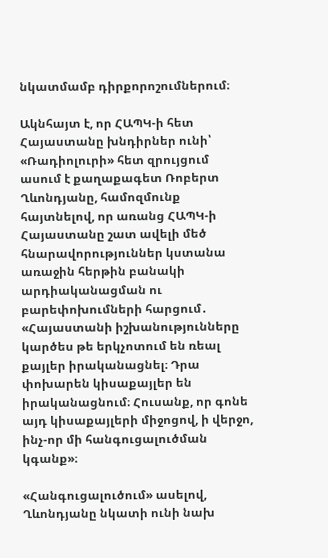նկատմամբ դիրքորոշումներում։

Ակնհայտ է, որ ՀԱՊԿ-ի հետ Հայաստանը խնդիրներ ունի՝ «Ռադիոլուրի» հետ զրույցում ասում է քաղաքագետ Ռոբերտ Ղևոնդյանը, համոզմունք հայտնելով, որ առանց ՀԱՊԿ-ի Հայաստանը շատ ավելի մեծ հնարավորություններ կստանա առաջին հերթին բանակի արդիականացման ու բարեփոխումների հարցում․ «Հայաստանի իշխանությունները կարծես թե երկչոտում են ռեալ քայլեր իրականացնել։ Դրա փոխարեն կիսաքայլեր են իրականացնում։ Հուսանք, որ գոնե այդ կիսաքայլերի միջոցով, ի վերջո, ինչ-որ մի հանգուցալուծման կգանք»։

«Հանգուցալուծում» ասելով, Ղևոնդյանը նկատի ունի նախ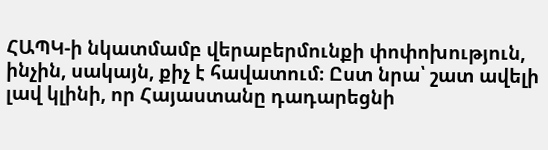ՀԱՊԿ-ի նկատմամբ վերաբերմունքի փոփոխություն, ինչին, սակայն, քիչ է հավատում։ Ըստ նրա՝ շատ ավելի լավ կլինի, որ Հայաստանը դադարեցնի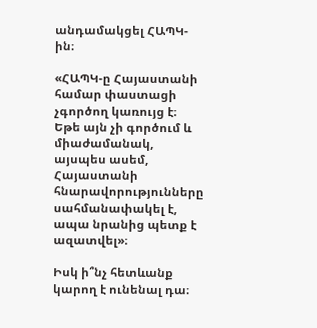անդամակցել ՀԱՊԿ-ին։

«ՀԱՊԿ-ը Հայաստանի համար փաստացի չգործող կառույց է։ Եթե այն չի գործում և միաժամանակ, այսպես ասեմ, Հայաստանի հնարավորությունները սահմանափակել է, ապա նրանից պետք է ազատվել»։

Իսկ ի՞նչ հետևանք կարող է ունենալ դա։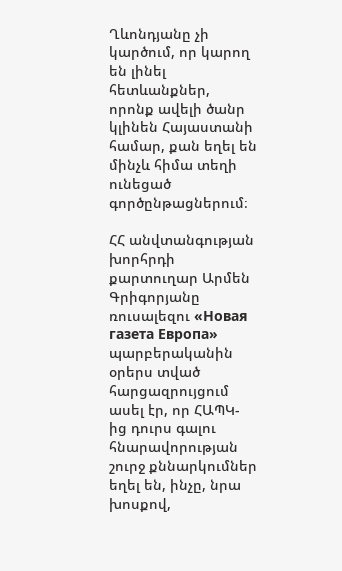Ղևոնդյանը չի կարծում, որ կարող են լինել հետևանքներ, որոնք ավելի ծանր կլինեն Հայաստանի համար, քան եղել են մինչև հիմա տեղի ունեցած գործընթացներում։

ՀՀ անվտանգության խորհրդի քարտուղար Արմեն Գրիգորյանը ռուսալեզու «Новая газета Европа» պարբերականին օրերս տված հարցազրույցում ասել էր, որ ՀԱՊԿ-ից դուրս գալու հնարավորության շուրջ քննարկումներ եղել են, ինչը, նրա խոսքով,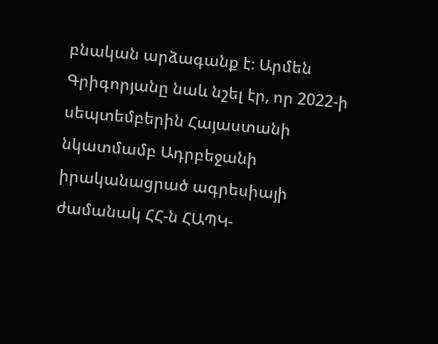բնական արձագանք է։ Արմեն Գրիգորյանը նաև նշել էր, որ 2022-ի սեպտեմբերին Հայաստանի նկատմամբ Ադրբեջանի իրականացրած ագրեսիայի ժամանակ ՀՀ-ն ՀԱՊԿ-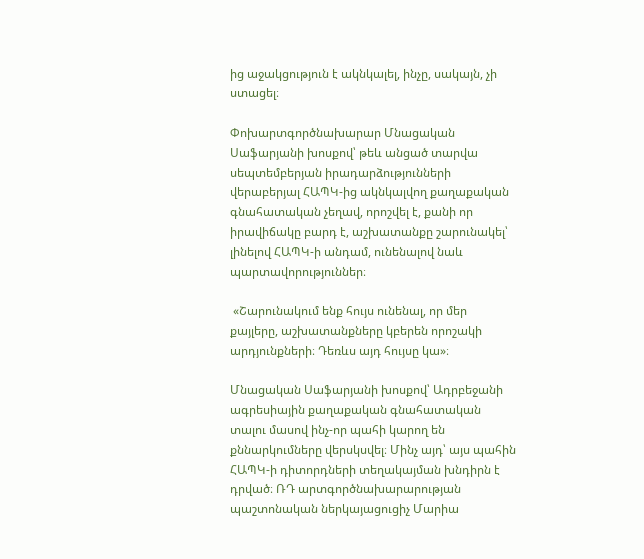ից աջակցություն է ակնկալել, ինչը, սակայն, չի ստացել։

Փոխարտգործնախարար Մնացական Սաֆարյանի խոսքով՝ թեև անցած տարվա սեպտեմբերյան իրադարձությունների վերաբերյալ ՀԱՊԿ-ից ակնկալվող քաղաքական գնահատական չեղավ, որոշվել է, քանի որ իրավիճակը բարդ է, աշխատանքը շարունակել՝ լինելով ՀԱՊԿ-ի անդամ, ունենալով նաև պարտավորություններ։

 «Շարունակում ենք հույս ունենալ, որ մեր քայլերը, աշխատանքները կբերեն որոշակի արդյունքների։ Դեռևս այդ հույսը կա»։

Մնացական Սաֆարյանի խոսքով՝ Ադրբեջանի ագրեսիային քաղաքական գնահատական տալու մասով ինչ-որ պահի կարող են քննարկումները վերսկսվել։ Մինչ այդ՝ այս պահին ՀԱՊԿ-ի դիտորդների տեղակայման խնդիրն է դրված։ ՌԴ արտգործնախարարության պաշտոնական ներկայացուցիչ Մարիա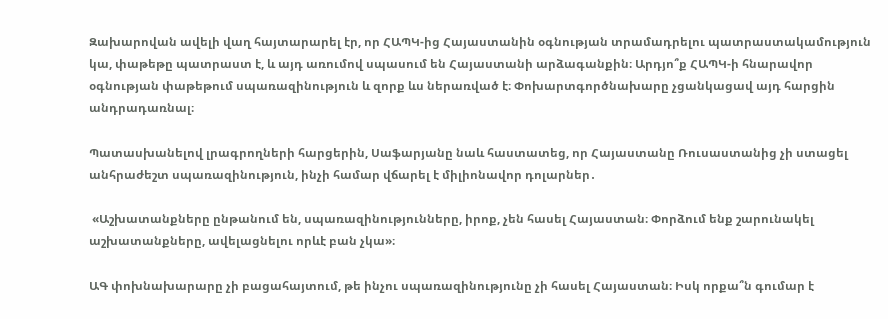Զախարովան ավելի վաղ հայտարարել էր, որ ՀԱՊԿ-ից Հայաստանին օգնության տրամադրելու պատրաստակամություն կա, փաթեթը պատրաստ է, և այդ առումով սպասում են Հայաստանի արձագանքին։ Արդյո՞ք ՀԱՊԿ-ի հնարավոր օգնության փաթեթում սպառազինություն և զորք ևս ներառված է։ Փոխարտգործնախարը չցանկացավ այդ հարցին անդրադառնալ։

Պատասխանելով լրագրողների հարցերին, Սաֆարյանը նաև հաստատեց, որ Հայաստանը Ռուսաստանից չի ստացել անհրաժեշտ սպառազինություն, ինչի համար վճարել է միլիոնավոր դոլարներ․

 «Աշխատանքները ընթանում են, սպառազինությունները, իրոք, չեն հասել Հայաստան։ Փորձում ենք շարունակել աշխատանքները, ավելացնելու որևէ բան չկա»։

ԱԳ փոխնախարարը չի բացահայտում, թե ինչու սպառազինությունը չի հասել Հայաստան։ Իսկ որքա՞ն գումար է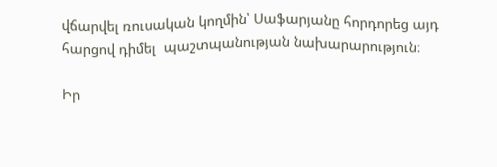վճարվել ռուսական կողմին՝ Սաֆարյանը հորդորեց այդ հարցով դիմել  պաշտպանության նախարարություն։

Իր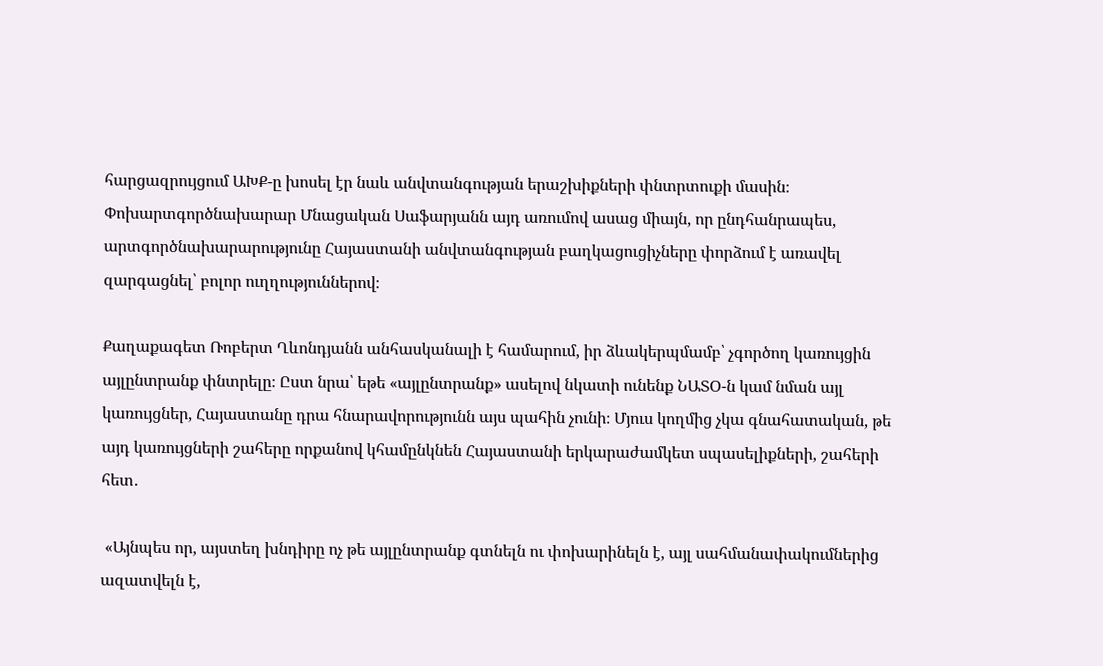հարցազրույցում ԱԽՔ-ը խոսել էր նաև անվտանգության երաշխիքների փնտրտուքի մասին։ Փոխարտգործնախարար Մնացական Սաֆարյանն այդ առումով ասաց միայն, որ ընդհանրապես, արտգործնախարարությունը Հայաստանի անվտանգության բաղկացուցիչները փորձում է առավել զարգացնել՝ բոլոր ուղղություններով։

Քաղաքագետ Ռոբերտ Ղևոնդյանն անհասկանալի է համարում, իր ձևակերպմամբ՝ չգործող կառույցին այլընտրանք փնտրելը։ Ըստ նրա՝ եթե «այլընտրանք» ասելով նկատի ունենք ՆԱՏՕ-ն կամ նման այլ կառույցներ, Հայաստանը դրա հնարավորությունն այս պահին չունի։ Մյուս կողմից չկա գնահատական, թե այդ կառույցների շահերը որքանով կհամընկնեն Հայաստանի երկարաժամկետ սպասելիքների, շահերի հետ․

 «Այնպես որ, այստեղ խնդիրը ոչ թե այլընտրանք գտնելն ու փոխարինելն է, այլ սահմանափակումներից ազատվելն է,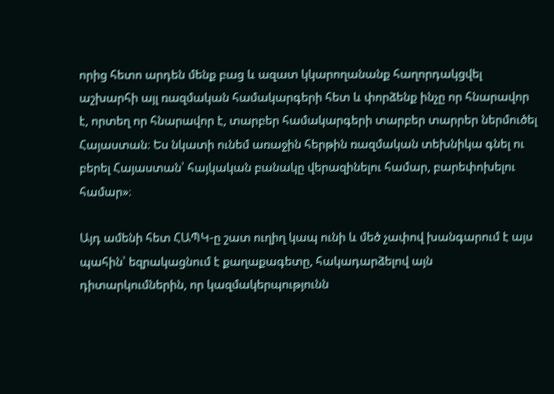որից հետո արդեն մենք բաց և ազատ կկարողանանք հաղորդակցվել աշխարհի այլ ռազմական համակարգերի հետ և փորձենք ինչը որ հնարավոր է, որտեղ որ հնարավոր է, տարբեր համակարգերի տարբեր տարրեր ներմուծել Հայաստան։ Ես նկատի ունեմ առաջին հերթին ռազմական տեխնիկա գնել ու բերել Հայաստան՝ հայկական բանակը վերազինելու համար, բարեփոխելու համար»։

Այդ ամենի հետ ՀԱՊԿ-ը շատ ուղիղ կապ ունի և մեծ չափով խանգարում է այս պահին՝ եզրակացնում է քաղաքագետը, հակադարձելով այն դիտարկումներին, որ կազմակերպությունն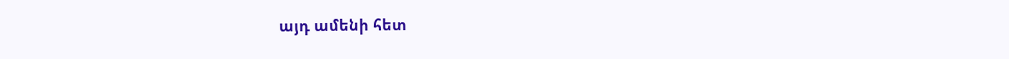այդ ամենի հետ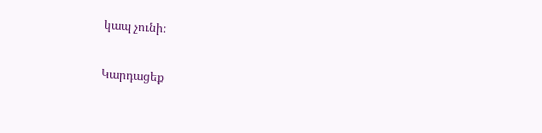կապ չունի։

Կարդացեք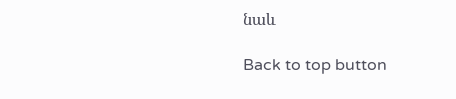նաև

Back to top button